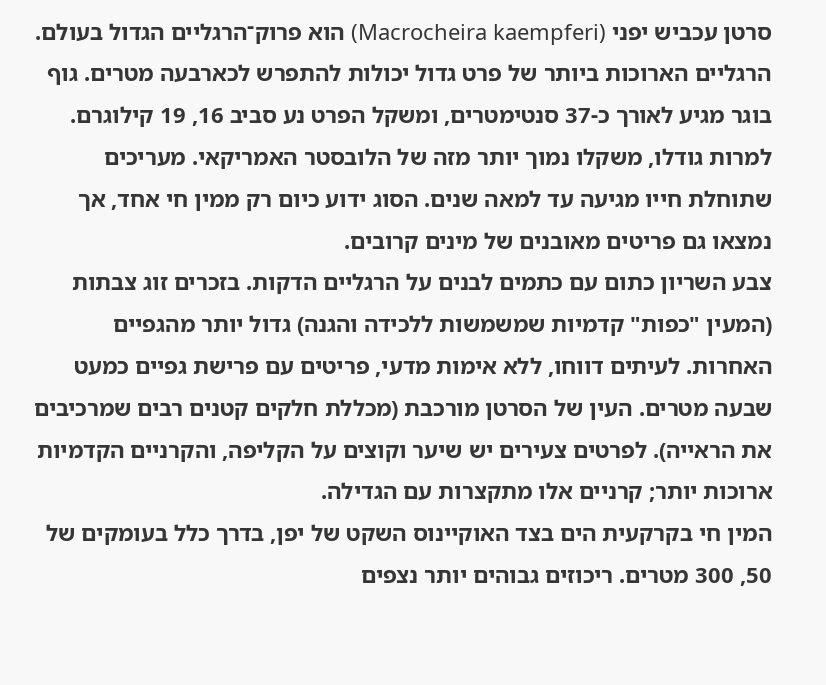סרטן עכביש יפני (Macrocheira kaempferi) הוא פרוק־הרגליים הגדול בעולם. הרגליים הארוכות ביותר של פרט גדול יכולות להתפרש לכארבעה מטרים. גוף בוגר מגיע לאורך כ-37 סנטימטרים, ומשקל הפרט נע סביב 16, 19 קילוגרם. למרות גודלו, משקלו נמוך יותר מזה של הלובסטר האמריקאי. מעריכים שתוחלת חייו מגיעה עד למאה שנים. הסוג ידוע כיום רק ממין חי אחד, אך נמצאו גם פריטים מאובנים של מינים קרובים.
צבע השריון כתום עם כתמים לבנים על הרגליים הדקות. בזכרים זוג צבתות (המעין "כפות" קדמיות שמשמשות ללכידה והגנה) גדול יותר מהגפיים האחרות. לעיתים דווחו, ללא אימות מדעי, פריטים עם פרישת גפיים כמעט שבעה מטרים. העין של הסרטן מורכבת (מכללת חלקים קטנים רבים שמרכיבים את הראייה). לפרטים צעירים יש שיער וקוצים על הקליפה, והקרניים הקדמיות ארוכות יותר; קרניים אלו מתקצרות עם הגדילה.
המין חי בקרקעית הים בצד האוקיינוס השקט של יפן, בדרך כלל בעומקים של 50, 300 מטרים. ריכוזים גבוהים יותר נצפים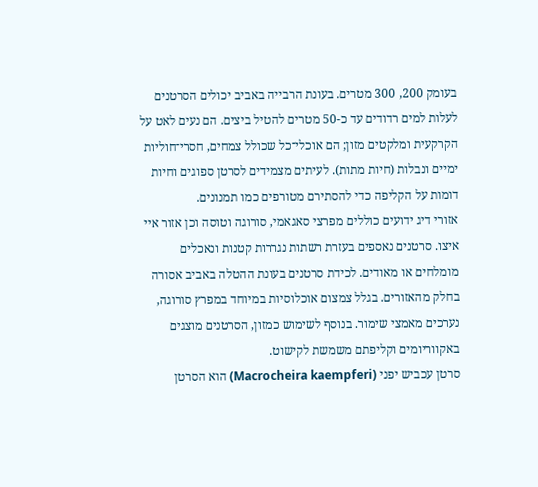בעומק 200, 300 מטרים. בעונת הרבייה באביב יכולים הסרטנים לעלות למים רדודים עד כ-50 מטרים להטיל ביצים. הם נעים לאט על הקרקעית ומלקטים מזון; הם אוכלי־כל שכולל צמחים, חסרי־חוליות ימיים ונבלות (חיות מתות). לעיתים מצמידים לסרטן ספוגים וחיות דומות על הקליפה כדי להסתירם מטורפים כמו תמנונים.
אזורי דיג ידועים כוללים מפרצי סאגאמי, סורוגה וטוסה וכן אזור איי איצו. סרטנים נאספים בעזרת רשתות נגררות קטנות ונאכלים מומלחים או מאודים. לכידת סרטנים בעונת ההטלה באביב אסורה בחלק מהאזורים. בגלל צמצום אוכלוסיות במיוחד במפרץ סורוגה, נערכים מאמצי שימור. בנוסף לשימוש כמזון, הסרטנים מוצגים באקווריומים וקליפתם משמשת לקישוט.
סרטן עכביש יפני (Macrocheira kaempferi) הוא הסרטן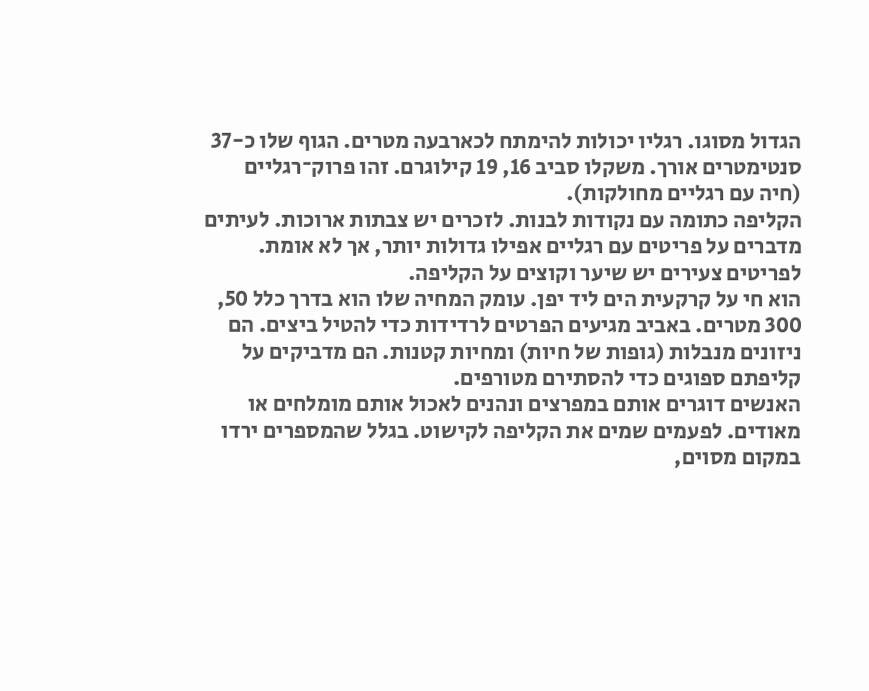הגדול מסוגו. רגליו יכולות להימתח לכארבעה מטרים. הגוף שלו כ-37 סנטימטרים אורך. משקלו סביב 16, 19 קילוגרם. זהו פרוק־רגליים (חיה עם רגליים מחולקות).
הקליפה כתומה עם נקודות לבנות. לזכרים יש צבתות ארוכות. לעיתים מדברים על פריטים עם רגליים אפילו גדולות יותר, אך לא אומת. לפריטים צעירים יש שיער וקוצים על הקליפה.
הוא חי על קרקעית הים ליד יפן. עומק המחיה שלו הוא בדרך כלל 50, 300 מטרים. באביב מגיעים הפרטים לרדידות כדי להטיל ביצים. הם ניזונים מנבלות (גופות של חיות) ומחיות קטנות. הם מדביקים על קליפתם ספוגים כדי להסתירם מטורפים.
האנשים דוגרים אותם במפרצים ונהנים לאכול אותם מומלחים או מאודים. לפעמים שמים את הקליפה לקישוט. בגלל שהמספרים ירדו במקום מסוים,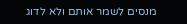מנסים לשמר אותם ולא לדוג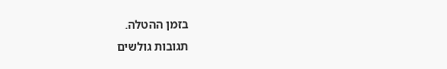בזמן ההטלה.
תגובות גולשים